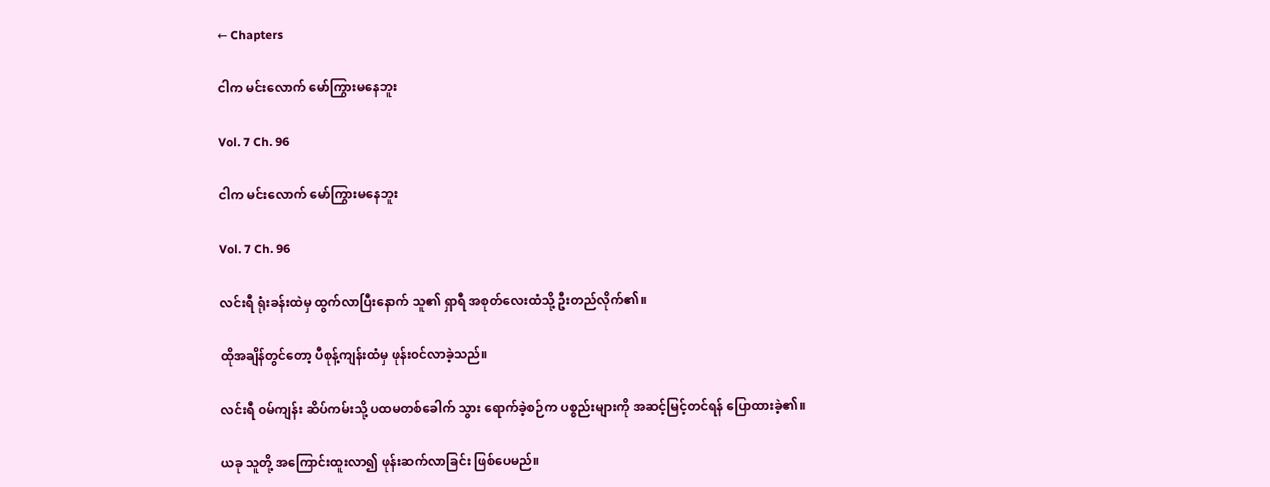← Chapters

ငါက မင်းလောက် မော်ကြွားမနေဘူး

Vol. 7 Ch. 96

ငါက မင်းလောက် မော်ကြွားမနေဘူး

Vol. 7 Ch. 96

လင်းရီ ရုံးခန်းထဲမှ ထွက်လာပြီးနောက် သူ၏ ရှာရီ အစုတ်လေးထံသို့ ဦးတည်လိုက်၏။

ထိုအချိန်တွင်တော့ ပီစုန့်ကျန်းထံမှ ဖုန်း၀င်လာခဲ့သည်။

လင်းရီ ၀မ်ကျန်း ဆိပ်ကမ်းသို့ ပထမတစ်ခေါက် သွား ရောက်ခဲ့စဉ်က ပစ္စည်းများကို အဆင့်မြင့်တင်ရန် ပြောထားခဲ့၏။

ယခု သူတို့ အကြောင်းထူးလာ၍ ဖုန်းဆက်လာခြင်း ဖြစ်ပေမည်။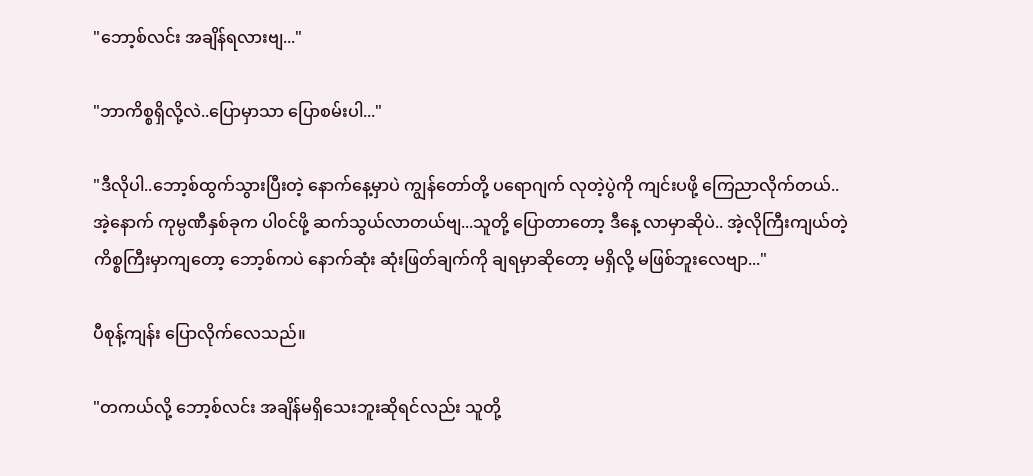"ဘော့စ်လင်း အချိန်ရလားဗျ..."

"ဘာကိစ္စရှိလို့လဲ..ပြောမှာသာ ပြောစမ်းပါ..."

"ဒီလိုပါ..ဘော့စ်ထွက်သွားပြီးတဲ့ နောက်နေ့မှာပဲ ကျွန်တော်တို့ ပရောဂျက် လုတဲ့ပွဲကို ကျင်းပဖို့ ကြေညာလိုက်တယ်..အဲ့နောက် ကုမ္ပဏီနှစ်ခုက ပါ၀င်ဖို့ ဆက်သွယ်လာတယ်ဗျ...သူတို့ ပြောတာတော့ ဒီနေ့ လာမှာဆိုပဲ.. အဲ့လိုကြီးကျယ်တဲ့ ကိစ္စကြီးမှာကျတော့ ဘော့စ်ကပဲ နောက်ဆုံး ဆုံးဖြတ်ချက်ကို ချရမှာဆိုတော့ မရှိလို့ မဖြစ်ဘူးလေဗျာ..."

ပီစုန့်ကျန်း ပြောလိုက်လေသည်။

"တကယ်လို့ ဘော့စ်လင်း အချိန်မရှိသေးဘူးဆိုရင်လည်း သူတို့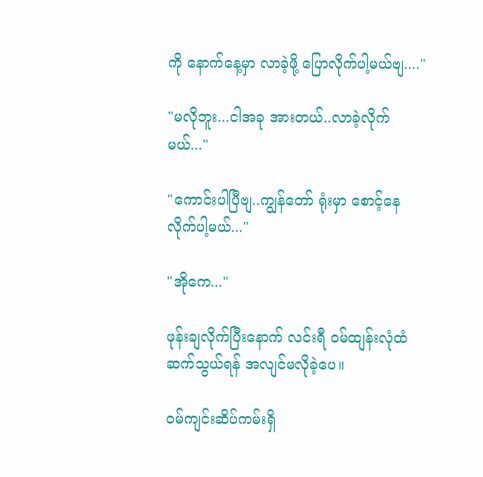ကို နောက်နေ့မှာ လာခဲ့ဖို့ ပြောလိုက်ပါ့မယ်ဗျ...."

"မလိုဘူး...ငါအခု အားတယ်..လာခဲ့လိုက်မယ်..."

"ကောင်းပါပြီဗျ..ကျွန်တော် ရုံးမှာ စောင့်နေလိုက်ပါ့မယ်..."

"အိုကေ..."

ဖုန်းချလိုက်ပြီးနောက် လင်းရီ ၀မ်ထျန်းလုံထံ ဆက်သွယ်ရန် အလျင်မလိုခဲ့ပေ။

၀မ်ကျင်းဆိပ်ကမ်းရှိ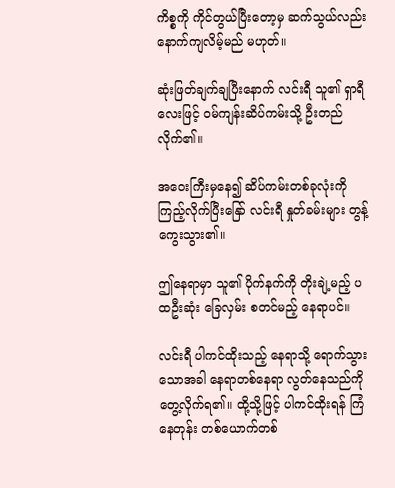ကိစ္စကို ကိုင်တွယ်ပြီးတော့မှ ဆက်သွယ်လည်း နောက်ကျလိမ့်မည် မဟုတ်။

ဆုံးဖြတ်ချက်ချပြီးနောက် လင်းရီ သူ၏ ရှာရီလေးဖြင့် ၀မ်ကျန်းဆိပ်ကမ်းသို့ ဦးတည်လိုက်၏။

အဝေးကြီးမှနေ၍ ဆိပ်ကမ်းတစ်ခုလုံးကို ကြည့်လိုက်ပြီးနြော် လင်းရီ နှုတ်ခမ်းများ တွန့်ကွေးသွား၏။

ဤနေရာမှာ သူ၏ ပိုက်နက်ကို တိုးချဲ့မည့် ပထဦးဆုံး ခြေလှမ်း စတင်မည့် နေရာပင်။

လင်းရီ ပါကင်ထိုးသည့် နေရာသို့ ရောက်သွားသောအခါ နေရာတစ်နေရာ လွတ်နေသည်ကို တွေ့လိုက်ရ၏။ ထို့သို့ဖြင့် ပါကင်ထိုးရန် ကြံနေတုန်း တစ်ယောက်တစ်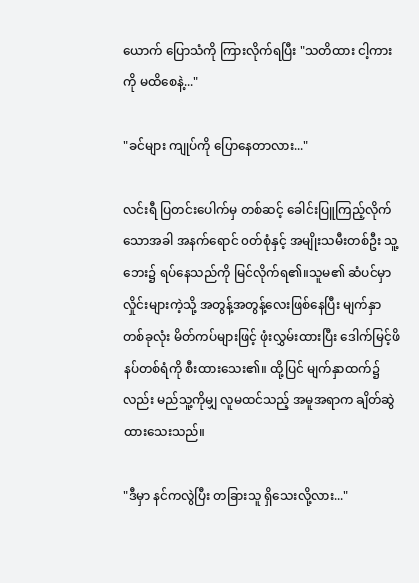ယောက် ပြောသံကို ကြားလိုက်ရပြီး "သတိထား ငါ့ကားကို မထိစေနဲ့..."

"ခင်များ ကျုပ်ကို ပြောနေတာလား..."

လင်းရီ ပြတင်းပေါက်မှ တစ်ဆင့် ခေါင်းပြူကြည့်လိုက်သောအခါ အနက်ရောင် ၀တ်စုံနှင့် အမျိုးသမီးတစ်ဦး သူ့ဘေး၌ ရပ်နေသည်ကို မြင်လိုက်ရ၏။သူမ၏ ဆံပင်မှာ လှိုင်းများကဲ့သို့ အတွန့်အတွန့်လေးဖြစ်နေပြီး မျက်နှာတစ်ခုလုံး မိတ်ကပ်များဖြင့် ဖုံးလွှမ်းထားပြီး ဒေါက်မြင့်ဖိနပ်တစ်ရံကို စီးထားသေး၏။ ထို့ပြင် မျက်နှာထက်၌လည်း မည်သူ့ကိုမျှ လူမထင်သည့် အမူအရာက ချိတ်ဆွဲထားသေးသည်။

"ဒီမှာ နင်ကလွဲပြီး တခြားသူ ရှိသေးလို့လား..."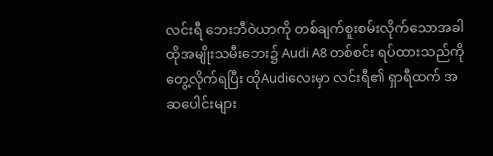လင်းရီ ဘေးဘီဝဲယာကို တစ်ချက်စူးစမ်းလိုက်သောအခါ ထိုအမျိုးသမီးဘေး၌ Audi A8 တစ်စင်း ရပ်ထားသည်ကို တွေ့လိုက်ရပြီး ထိုAudiလေးမှာ လင်းရီ၏ ရှာရီထက် အဆပေါင်းများ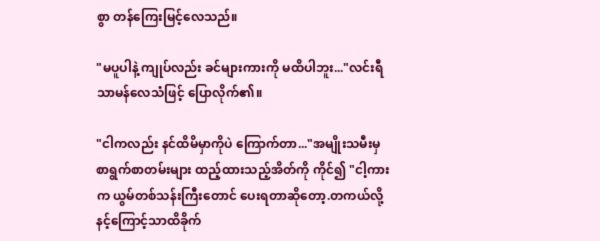စွာ တန်ကြေးမြင့်လေသည်။

"မပူပါနဲ့ ကျုပ်လည်း ခင်များကားကို မထိပါဘူး..."လင်းရီ သာမန်လေသံဖြင့် ပြောလိုက်၏။

"ငါကလည်း နင်ထိမိမှာကိုပဲ ကြောက်တာ..."အမျိုးသမီးမှ စာရွက်စာတမ်းများ ထည့်ထားသည့်အိတ်ကို ကိုင်၍ "ငါ့ကားက ယွမ်တစ်သန်းကြီးတောင် ပေးရတာဆို‌တော့.တကယ်လို့နင့်ကြောင့်သာထိခိုက်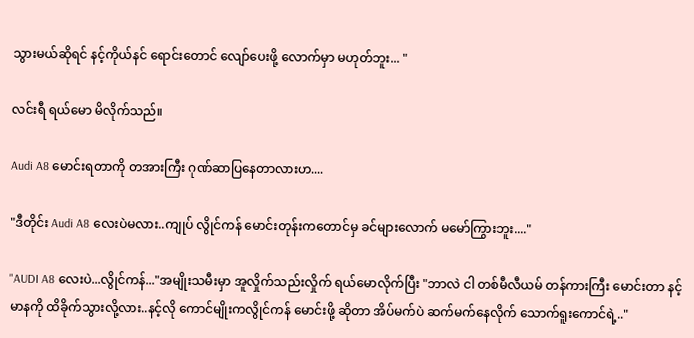သွားမယ်ဆိုရင် နင့်ကိုယ်နင် ရောင်းတောင် လျော်ပေးဖို့ လောက်မှာ မဟုတ်ဘူး... "

လင်းရီ ရယ်မော မိလိုက်သည်။

Audi A8 မောင်းရတာကို တအားကြီး ဂုဏ်ဆာပြနေတာလားဟ....

"ဒီတိုင်း Audi A8 လေးပဲမလား..ကျုပ် လွိုင်ကန် မောင်းတုန်းကတောင်မှ ခင်များလောက် မမော်ကြွားဘူး...."

"AUDI A8 လေးပဲ...လွိုင်ကန်..."အမျိုးသမီးမှာ အူလှိုက်သည်းလှိုက် ရယ်မောလိုက်ပြီး "ဘာလဲ ငါ တစ်မီလီယမ် တန်ကားကြီး မောင်းတာ နင့်မာနကို ထိခိုက်သွားလို့လား..နင့်လို ကောင်မျိုးကလွိုင်ကန် မောင်းဖို့ ဆိုတာ အိပ်မက်ပဲ ဆက်မက်နေလိုက် သောက်ရူးကောင်ရဲ့.."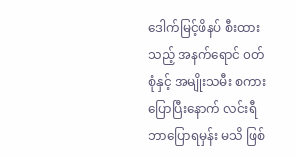ဒေါက်မြင့်ဖိနပ် စီးထားသည့် အနက်ရောင် ၀တ်စုံနှင့် အမျိုးသမီး စကားပြောပြီးနောက် လင်းရီ ဘာပြောရမှန်း မသိ ဖြစ်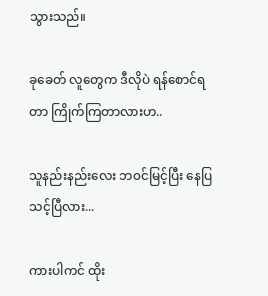သွားသည်။

ခုခေတ် လူတွေက ဒီလိုပဲ ရန်စောင်ရတာ ကြိုက်ကြတာလားဟ..

သူနည်းနည်းလေး ဘ‌၀င်မြင့်ပြီး နေပြသင့်ပြီလား...

ကားပါကင် ထိုး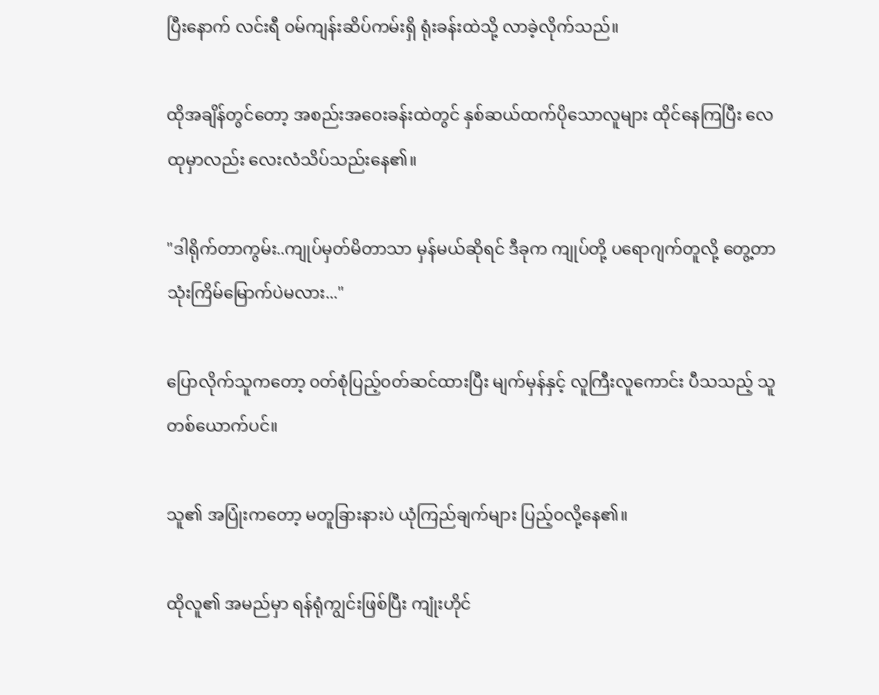ပြီးနောက် လင်းရီ ၀မ်ကျန်းဆိပ်ကမ်းရှိ ရုံးခန်းထဲသို့ လာခဲ့လိုက်သည်။

ထိုအချိန်တွင်တော့ အစည်းအဝေးခန်းထဲတွင် နှစ်ဆယ်ထက်ပိုသောလူများ ထိုင်နေကြပြီး လေထုမှာလည်း လေးလံသိပ်သည်းနေ၏။

"ဒါရိုက်တာကွမ်း..ကျုပ်မှတ်မိတာသာ မှန်မယ်ဆိုရင် ဒီခုက ကျုပ်တို့ ပရောဂျက်တူလို့ တွေ့တာ သုံးကြိမ်မြောက်ပဲမလား..."

ပြောလိုက်သူကတော့ ၀တ်စုံပြည့်၀တ်ဆင်ထားပြီး မျက်မှန်နှင့် လူကြီးလူကောင်း ပီသသည့် သူတစ်ယောက်ပင်။

သူ၏ အပြုံးကတော့ မတူခြားနားပဲ ယုံကြည်ချက်များ ပြည့်၀လို့နေ၏။

ထိုလူ၏ အမည်မှာ ရန်ရုံကျွင်းဖြစ်ပြီး ကျုံးဟိုင်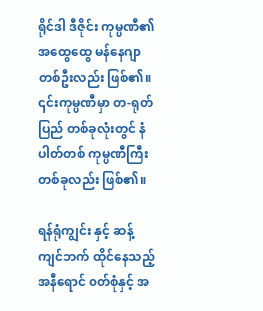ရိုင်ဒါ ဒီဇိုင်း ကုမ္ပဏီ၏ အထွေထွေ မန်နေဂျာ တစ်ဦးလည်း ဖြစ်၏။ ၎င်းကုမ္ပဏီမှာ တ-ရုတ်ပြည် တစ်ခုလုံးတွင် နံပါတ်တစ် ကုမ္ပဏီကြီး တစ်ခုလည်း ဖြစ်၏။

ရန်ရုံကျွင်း နှင့် ဆန့်ကျင်ဘက် ထိုင်နေသည့် အနီရောင် ၀တ်စုံနှင့် အ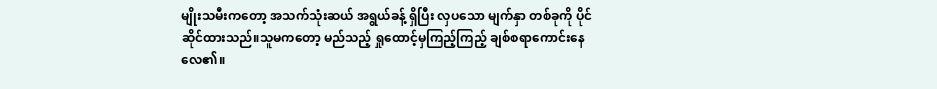မျိုးသမီးကတော့ အသက်သုံးဆယ် အရွယ်ခန့် ရှိပြီး လှပသော မျက်နှာ တစ်ခုကို ပိုင်ဆိုင်ထားသည်။သူမကတော့ မည်သည့် ရှုထောင့်မှကြည့်ကြည့် ချစ်စရာကောင်းနေလေ၏။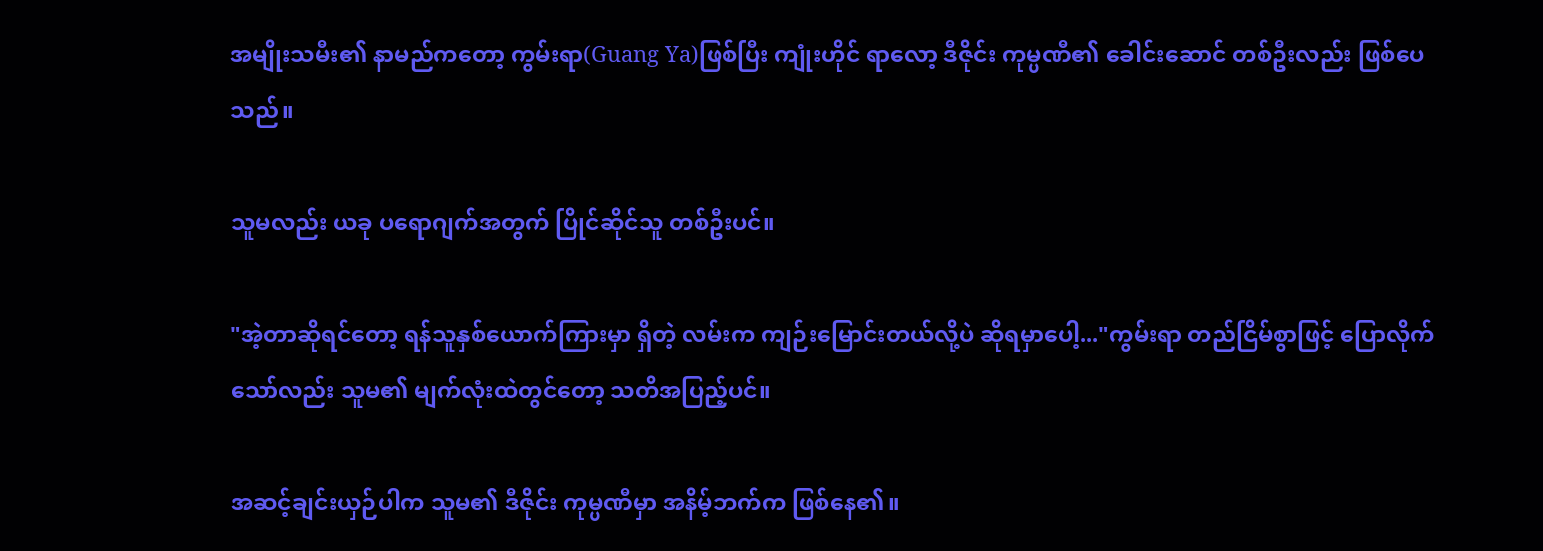အမျိုးသမီး၏ နာမည်ကတော့ ကွမ်းရာ(Guang Ya)ဖြစ်ပြီး ကျုံးဟိုင် ရာလော့ ဒီဇိုင်း ကုမ္ပဏီ၏ ခေါင်းဆောင် တစ်ဦးလည်း ဖြစ်ပေသည်။

သူမလည်း ယခု‌ ပရောဂျက်အတွက် ပြိုင်ဆိုင်သူ တစ်ဦးပင်။

"အဲ့တာဆိုရင်တော့ ရန်သူနှစ်ယောက်ကြားမှာ ရှိတဲ့ လမ်းက ကျဉ်းမြောင်းတယ်လို့ပဲ ဆိုရမှာပေါ့..."ကွမ်းရာ တည်ငြိမ်စွာဖြင့် ပြောလိုက်သော်လည်း သူမ၏ မျက်လုံးထဲတွင်တော့ သတိအပြည့်ပင်။

အဆင့်ချင်းယှဉ်ပါက သူမ၏ ဒီဇိုင်း ကုမ္ပဏီမှာ အနိမ့်ဘက်က ဖြစ်နေ၏။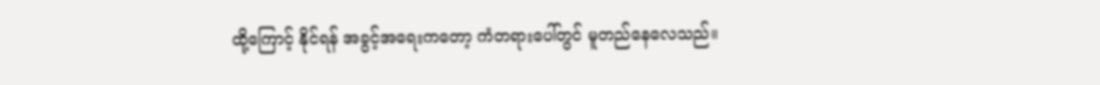ထို့ကြောင့် နိုင်ရန် အခွင့်အရေးကတော့ ကံတရားပေါ်တွင် မူတည်နေလေသည်။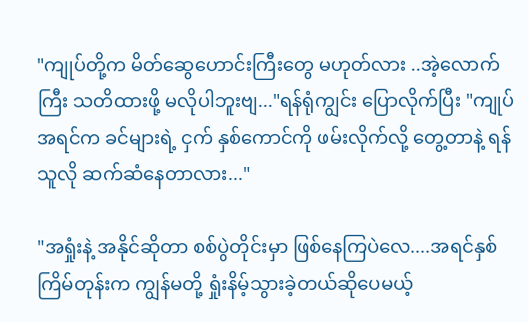"ကျုပ်တို့က မိတ်ဆွေဟောင်းကြီးတွေ မဟုတ်လား ..အဲ့လောက်ကြီး သတိထားဖို့ မလိုပါဘူးဗျ..."ရန်ရုံကျွင်း ပြောလိုက်ပြီး "ကျုပ်အရင်က ခင်များရဲ့ ငှက် နှစ်ကောင်ကို ဖမ်းလိုက်လို့ တွေ့တာနဲ့ ရန်သူလို ဆက်ဆံနေတာလား..."

"အရှုံးနဲ့ အနိုင်ဆိုတာ စစ်ပွဲတိုင်းမှာ ဖြစ်နေကြပဲလေ....အရင်နှစ်ကြိမ်တုန်းက ကျွန်မတို့ ရှုံးနိမ့်သွားခဲ့တယ်ဆိုပေမယ့်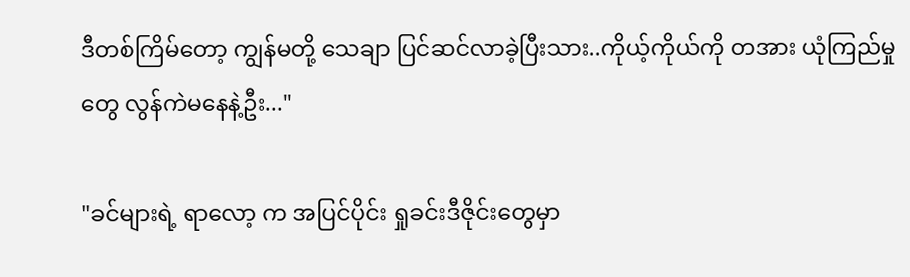ဒီတစ်ကြိမ်တော့ ကျွန်မတို့ သေချာ ပြင်ဆင်လာခဲ့ပြီးသား..ကိုယ့်ကိုယ်ကို တအား ယုံကြည်မှုတွေ လွန်ကဲမနေနဲ့ဦး..."

"ခင်များရဲ့ ရာလော့ က အပြင်ပိုင်း ရှုခင်းဒီဇိုင်းတွေမှာ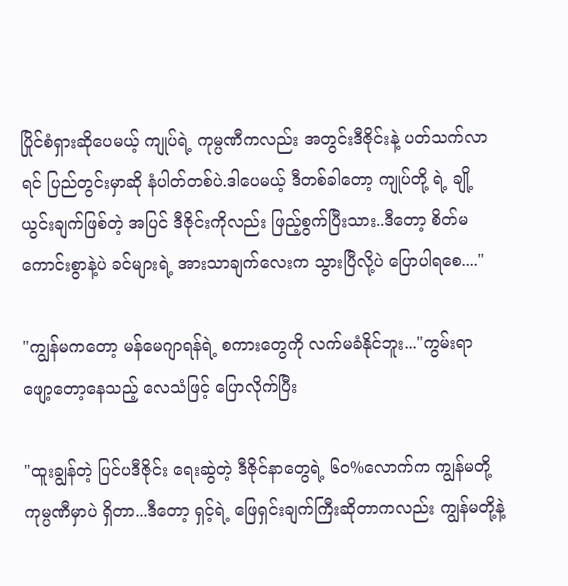ပြိုင်စံရှားဆိုပေမယ့် ကျုပ်ရဲ့ ကုမ္ပဏီကလည်း အတွင်းဒီဇိုင်းနဲ့ ပတ်သက်လာရင် ပြည်တွင်းမှာဆို နံပါတ်တစ်ပဲ.ဒါပေမယ့် ဒီတစ်ခါတော့ ကျုပ်တို့ ရဲ့ ချို့ယွင်းချက်ဖြစ်တဲ့ အပြင် ဒီဇိုင်းကိုလည်း ဖြည့်စွက်ပြီးသား..ဒီတော့ စိတ်မကောင်းစွာနဲ့ပဲ ခင်များရဲ့ အားသာချက်လေးက သွားပြီလို့ပဲ ပြောပါရစေ...."

"ကျွန်မကတော့ မန်မေဂျာရန်ရဲ့ စကားတွေကို လက်မခံနိုင်ဘူး..."ကွမ်းရာ ဖျော့တော့နေသည့် လေသံဖြင့် ပြောလိုက်ပြီး

"ထူးချွန်တဲ့ ပြင်ပဒီဇိုင်း ရေးဆွဲတဲ့ ဒီဇိုင်နာတွေရဲ့ ၆၀%လောက်က ကျွန်မတို့ ကုမ္ပဏီမှာပဲ ရှိတာ...ဒီတော့ ရှင့်ရဲ့ ဖြေရှင်းချက်ကြီးဆိုတာကလည်း ကျွန်မတို့နဲ့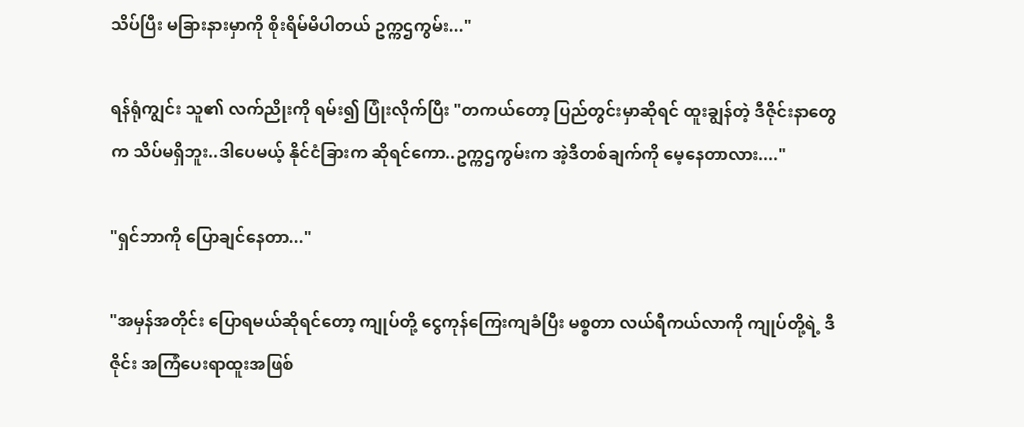သိပ်ပြီး မခြားနားမှာကို စိုးရိမ်မိပါတယ် ဥက္ကဌကွမ်း..."

ရန်ရုံကျွင်း သူ၏ လက်‌ညိုးကို ရမ်း၍ ပြုံးလိုက်ပြီး "တကယ်တော့ ပြည်တွင်းမှာဆိုရင် ထူးချွန်တဲ့ ဒီဇိုင်းနာတွေက သိပ်မရှိဘူး..ဒါပေမယ့် နိုင်ငံခြားက ဆိုရင်ကော..ဥက္ကဌကွမ်းက အဲ့ဒီတစ်ချက်ကို မေ့နေတာလား...."

"ရှင်ဘာကို ပြောချင်နေတာ..."

"အမှန်အတိုင်း ပြောရမယ်ဆိုရင်တော့ ကျုပ်တို့ ငွေကုန်ကြေးကျခံပြီး မစ္စတာ လယ်ရီကယ်လာကို ကျုပ်တို့ရဲ့ ဒီဇိုင်း အကြံပေးရာထူးအဖြစ်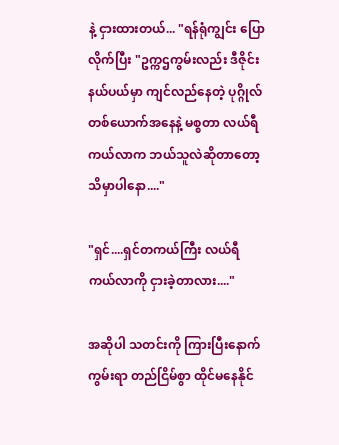နဲ့ ငှားထားတယ်... "ရန်ရုံကျွင်း ပြောလိုက်ပြီး "ဥက္ကဌကွမ်းလည်း ဒီဇိုင်းနယ်ပယ်မှာ ကျင်လည်နေတဲ့ ပုဂ္ဂိုလ် တစ်ယောက်အနေနဲ့ မစ္စတာ လယ်ရီကယ်လာက ဘယ်သူလဲဆိုတာတော့ သိမှာပါနော...."

"ရှင်....ရှင်တကယ်ကြီး လယ်ရီကယ်လာကို ငှားခဲ့တာလား...."

အဆိုပါ သတင်းကို ကြားပြီးနောက် ကွမ်းရာ တည်ငြိမ်စွာ ထိုင်မနေနိုင်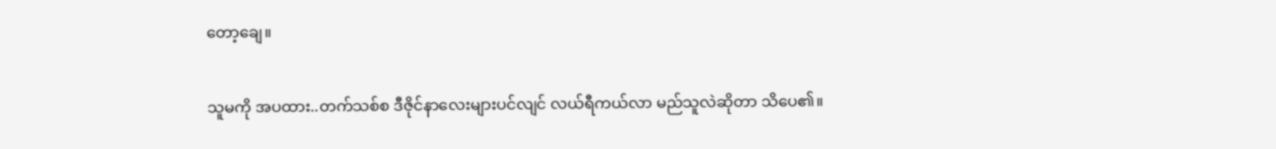တော့ချေ။

သူမကို အပထား..တက်သစ်စ ဒီဇိုင်နာလေးများပင်လျင် လယ်ရီကယ်လာ မည်သူလဲဆိုတာ သိပေ၏။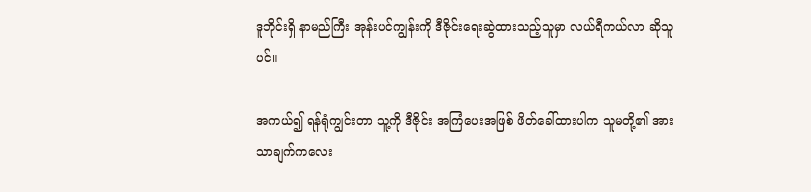ဒူဘိုင်းရှိ ‌နာမည်ကြီး အုန်းပင်ကျွန်းကို ဒီဇိုင်းရေးဆွဲထားသည့်သူမှာ လယ်ရီကယ်လာ ဆိုသူပင်။

အကယ်၍ ရန်ရုံကျွင်းတာ သူ့ကို ဒီဇိုင်း အကြံပေးအဖြစ် ဖိတ်ခေါ်ထားပါက သူမတို့၏ အားသာချက်ကလေး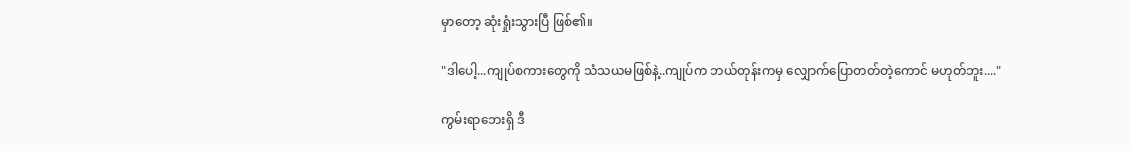မှာတော့ ဆုံးရှုံးသွားပြီ ဖြစ်၏။

"ဒါပေါ့...ကျုပ်စကားတွေကို သံသယမဖြစ်နဲ့..ကျုပ်က ဘယ်တုန်းကမှ လျှောက်ပြောတတ်တဲ့ကောင် မဟုတ်ဘူး...."

ကွမ်းရာဘေးရှိ ဒီ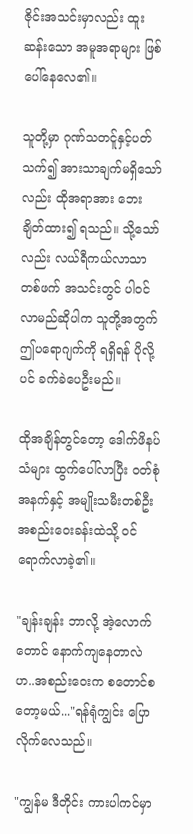ဇိုင်းအသင်းမှာလည်း ထူးဆန်းသော အမူအရာများ ဖြစ်ပေါ်နေလေ၏။

သူတို့မှာ ဂုဏ်သတင်ူနှင့်ပတ်သက်၍ အားသာချက်မရှိသော်လည်း ထိုအရာအား ဘေးချိတ်ထား၍ ရသည်။ သို့သော်လည်း လယ်ရီကယ်လာသာ တစ်ဖက် အသင်းတွင် ပါ၀င်လာမည်ဆိုပါက သူတို့အတွက် ဤပရောဂျက်ကို ရရှိရန် ပိုလို့ပင် ခက်ခဲပေဦးမည်။

ထိုအချိန်တွင်တော့ ဒေါက်ဖိနပ်သံများ ထွက်ပေါ်လာပြီး ၀တ်စုံအနက်နှင့် အမျိုးသမီးတစ်ဦး အစည်းဝေးခန်းထဲသို့ ၀င်ရောက်လာခဲ့၏။

"ချန်းချန်း ဘာလို့ အဲ့လောက်တောင် နောက်ကျနေတာလဲဟ..အစည်းဝေးက စတောင်စတော့မယ်..."ရန်ရုံကျွင်း ပြောလိုက်လေသည်။

"ကျွန်မ ဒီတိုင်း ကားပါကင်မှာ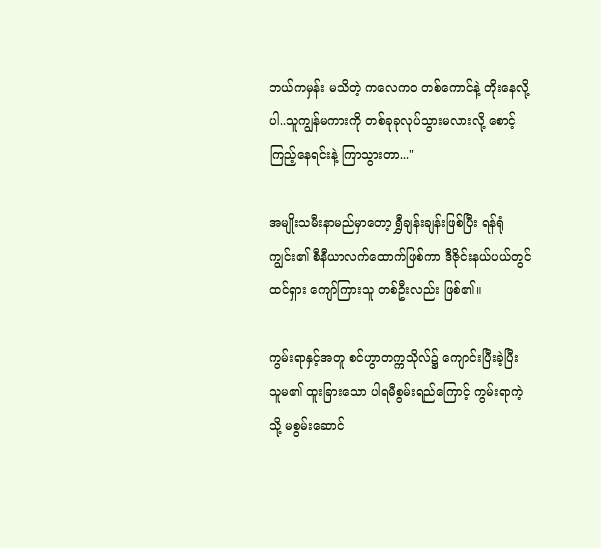ဘယ်ကမှန်း မသိတဲ့ ကလေက၀ တစ်ကောင်နဲ့ တိုးနေလို့ပါ..သူကျွန်မကားကို တစ်ခုခုလုပ်သွားမလားလို့ စောင့်ကြည့်နေရင်းနဲ့ ကြာသွားတာ..."

အမျိုးသမီးနာမည်မှာတော့ ရွှီချန်းချန်းဖြစ်ပြီး ရန်ရုံကျွင်း၏ စီနီယာလက်ထောက်ဖြစ်ကာ ဒီဇိုင်းနယ်ပယ်တွင် ထင်ရှား ကျော်ကြားသူ တစ်ဦးလည်း ဖြစ်၏။

ကွမ်းရာနှင့်အတူ စင်ဟွာတက္ကသိုလ်၌ ကျောင်းပြီးခဲ့ပြီး သူမ၏ ထူးခြားသော ပါရမီစွမ်းရည်ကြောင့် ကွမ်းရာကဲ့သို့ မစွမ်းဆောင်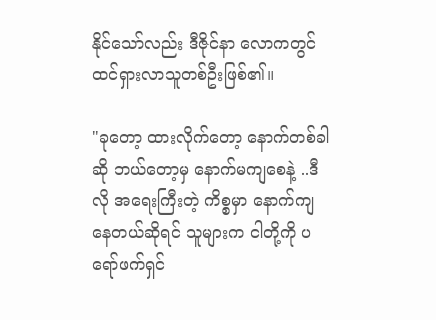နိုင်‌သော်လည်း ဒီဇိုင်နာ လောကတွင် ထင်ရှားလာသူတစ်ဦးဖြစ်၏။

"ခုတော့ ထားလိုက်တော့ နောက်တစ်ခါဆို ဘယ်တော့မှ နောက်မကျစေနဲ့ ..ဒီလို အရေးကြီးတဲ့ ကိစ္စမှာ နောက်ကျနေတယ်ဆိုရင် သူများက ငါတို့ကို ပရော်ဖက်ရှင်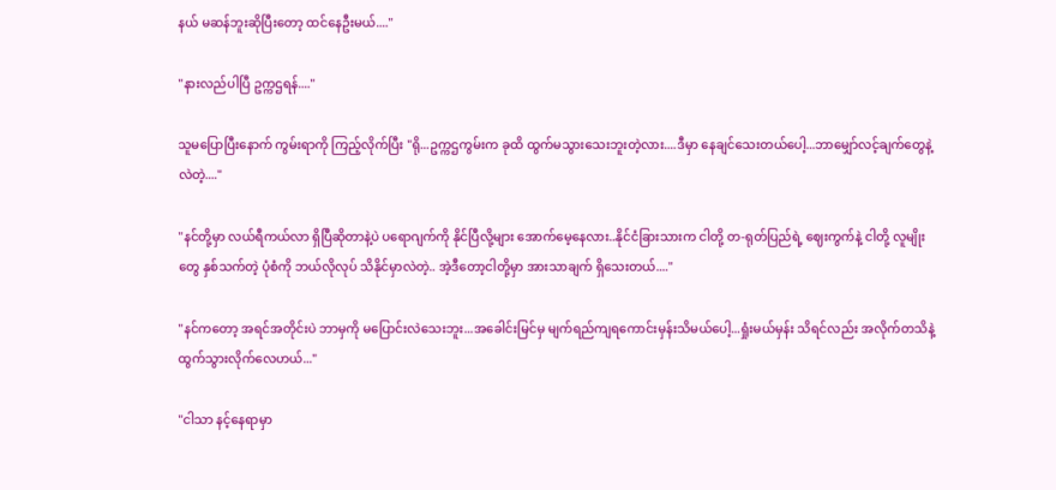နယ် မဆန်ဘူးဆိုပြီးတော့ ထင်နေဦးမယ်...."

"နားလည်ပါပြီ ဥက္ကဌရန်...."

သူမပြောပြီးနောက် ကွမ်းရာကို ကြည့်လိုက်ပြီး "ရို...ဥက္ကဌကွမ်းက ခုထိ ထွက်မသွားသေးဘူးတဲ့လား....ဒီမှာ နေချင်သေးတယ်ပေါ့...ဘာမျှော်လင့်ချက်တွေနဲ့လဲတဲ့...."

"နင်တို့မှာ လယ်ရီကယ်လာ ရှိပြီဆိုတာနဲ့ပဲ ပရောဂျက်ကို နိုင်ပြီလို့‌များ အောက်မေ့နေလား..နိုင်ငံခြားသားက ငါတို့ တ-ရုတ်ပြည်ရဲ့ ဈေးကွက်နဲ့ ငါတို့ လူမျိုးတွေ နှစ်သက်တဲ့ ပုံစံကို ဘယ်လိုလုပ် သိနိုင်မှာလဲတဲ့.. အဲ့ဒီတော့ငါတို့မှာ အားသာချက် ရှိသေးတယ်...."

"နင်ကတော့ အရင်အတိုင်းပဲ ဘာမှကို မပြောင်း‌လဲသေးဘူး...အခေါင်းမြင်မှ မျက်ရည်ကျရကောင်းမှန်းသိမယ်ပေါ့...ရှုံးမယ်မှန်း သိရင်လည်း အလိုက်တသိနဲ့ ထွက်သွားလိုက်လေဟယ်..."

"ငါသာ နင့်နေရာမှာ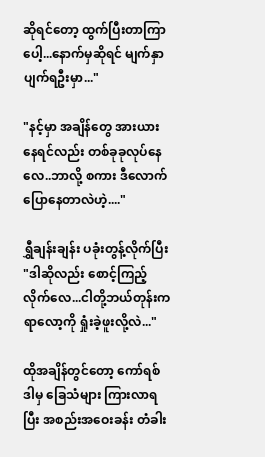ဆိုရင်တော့ ထွက်ပြီးတာကြာပေါ့...နောက်မှဆိုရင် မျက်နှာ ပျက်ရဦးမှာ..."

"နင့်မှာ အချိန်တွေ အားယားနေရင်လည်း တစ်ခုခုလုပ်နေလေ..ဘာလို့ စကား ဒီလောက် ပြောနေတာလဲဟဲ့...."

ရွှီချန်းချန်း ပခုံးတွန့်လိုက်ပြီး "ဒါဆိုလည်း စောင့်ကြည့်လိုက်လေ...ငါတို့ဘယ်တုန်းက ရာလော့ကို ရှုံးခဲ့ဖူးလို့လဲ..."

ထိုအချိန်တွင်တော့ ကော်ရစ်ဒါမှ ခြေသံများ ကြားလာရပြီး အစည်းအဝေးခန်း တံခါး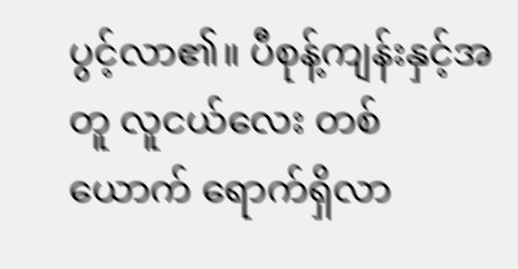ပွင့်လာ၏။ ပီစုန့်ကျန်းနှင့်အတူ လူငယ်လေး တစ်ယောက် ရောက်ရှိလာ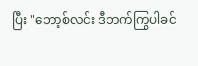ပြီး "ဘော့စ်လင်း ဒီဘက်ကြွပါခင်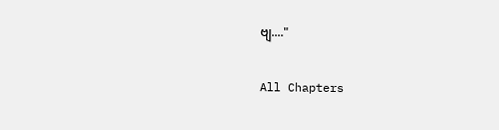ဗျ...."

All Chapters